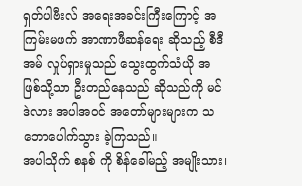ရှတ်ပါဗီးလ် အရေးအခင်းကြီးကြောင့် အကြမ်းမဖက် အာဏာဖီဆန်ရေး ဆိုသည့် စီဒီအမ် လှုပ်ရှားမှုသည် သွေးထွက်သံယို အဖြစ်သို့သာ ဦးတည်နေသည် ဆိုသည်ကို မင်ဒဲလား အပါအဝင် အတော်များများက သဘောပေါက်သွား ခဲ့ကြသည်။
အပါသိုက် စနစ် ကို စိန်ခေါ်မည့် အမျိုးသား၊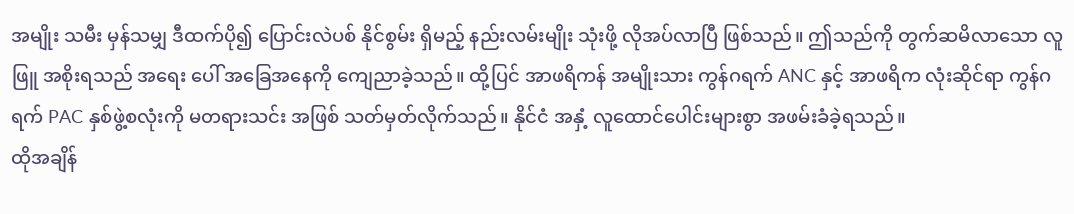အမျိုး သမီး မှန်သမျှ ဒီထက်ပို၍ ပြောင်းလဲပစ် နိုင်စွမ်း ရှိမည့် နည်းလမ်းမျိုး သုံးဖို့ လိုအပ်လာပြီ ဖြစ်သည်။ ဤသည်ကို တွက်ဆမိလာသော လူဖြူ အစိုးရသည် အရေး ပေါ် အခြေအနေကို ကျေညာခဲ့သည်။ ထို့ပြင် အာဖရိကန် အမျိုးသား ကွန်ဂရက် ANC နှင့် အာဖရိက လုံးဆိုင်ရာ ကွန်ဂရက် PAC နှစ်ဖွဲ့စလုံးကို မတရားသင်း အဖြစ် သတ်မှတ်လိုက်သည်။ နိုင်ငံ အနှံ့ လူထောင်ပေါင်းများစွာ အဖမ်းခံခဲ့ရသည်။
ထိုအချိန်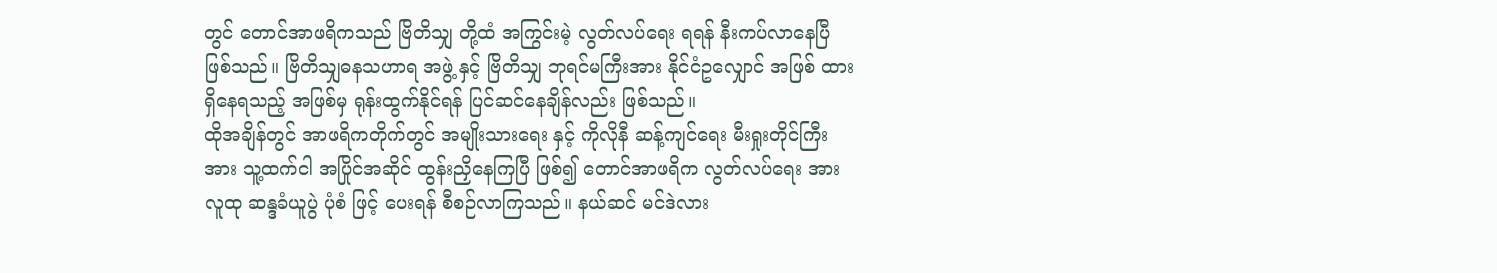တွင် တောင်အာဖရိကသည် ဗြိတိသျှ တို့ထံ အကြွင်းမဲ့ လွတ်လပ်ရေး ရရန် နီးကပ်လာနေပြီ ဖြစ်သည်။ ဗြိတိသျှဓနသဟာရ အဖွဲ့ နှင့် ဗြိတိသျှ ဘုရင်မကြီးအား နိုင်ငံဥလျှောင် အဖြစ် ထားရှိနေရသည့် အဖြစ်မှ ရုန်းထွက်နိုင်ရန် ပြင်ဆင်နေချိန်လည်း ဖြစ်သည်။
ထိုအချိန်တွင် အာဖရိကတိုက်တွင် အမျိုးသားရေး နှင့် ကိုလိုနီ ဆန့်ကျင်ရေး မီးရှုးတိုင်ကြီးအား သူ့ထက်ငါ အပြိုင်အဆိုင် ထွန်းညှိနေကြပြီ ဖြစ်၍ တောင်အာဖရိက လွတ်လပ်ရေး အား လူထု ဆန္ဒခံယူပွဲ ပုံစံ ဖြင့် ပေးရန် စီစဉ်လာကြသည်။ နယ်ဆင် မင်ဒဲလား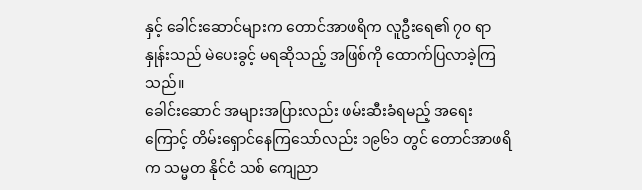နှင့် ခေါင်းဆောင်များက တောင်အာဖရိက လူဦးရေ၏ ၇၀ ရာနှုန်းသည် မဲပေးခွင့် မရဆိုသည့် အဖြစ်ကို ထောက်ပြလာခဲ့ကြသည်။
ခေါင်းဆောင် အများအပြားလည်း ဖမ်းဆီးခံရမည့် အရေးကြောင့် တိမ်းရှောင်နေကြသော်လည်း ၁၉၆၁ တွင် တောင်အာဖရိက သမ္မတ နိုင်ငံ သစ် ကျေညာ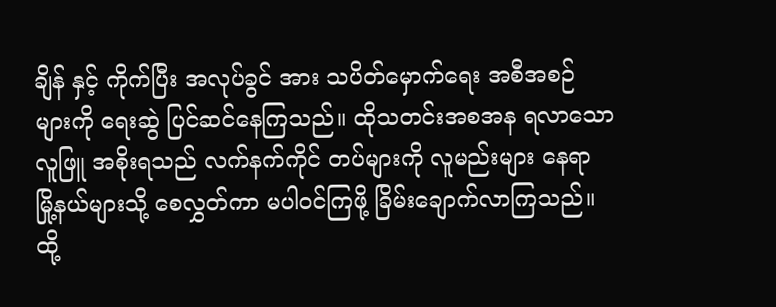ချိန် နှင့် ကိုက်ပြီး အလုပ်ခွင် အား သပိတ်မှောက်ရေး အစီအစဉ် များကို ရေးဆွဲ ပြင်ဆင်နေကြသည်။ ထိုသတင်းအစအန ရလာသော လူဖြူ အစိုးရသည် လက်နက်ကိုင် တပ်များကို လူမည်းများ နေရာ မြို့နယ်များသို့ စေလွှတ်ကာ မပါဝင်ကြဖို့ ခြိမ်းချောက်လာကြသည်။
ထို့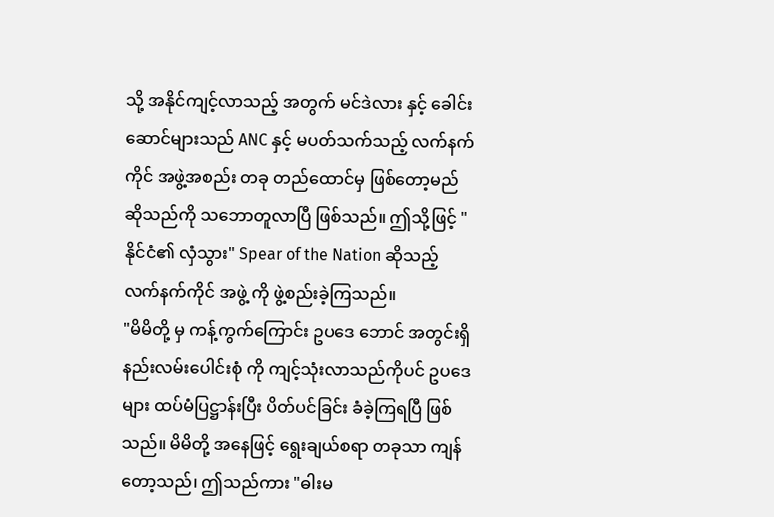သို့ အနိုင်ကျင့်လာသည့် အတွက် မင်ဒဲလား နှင့် ခေါင်းဆောင်များသည် ANC နှင့် မပတ်သက်သည့် လက်နက်ကိုင် အဖွဲ့အစည်း တခု တည်ထောင်မှ ဖြစ်တော့မည် ဆိုသည်ကို သဘောတူလာပြီ ဖြစ်သည်။ ဤသို့ဖြင့် "နိုင်ငံ၏ လှံသွား" Spear of the Nation ဆိုသည့် လက်နက်ကိုင် အဖွဲ့ ကို ဖွဲ့စည်းခဲ့ကြသည်။
"မိမိတို့ မှ ကန့်ကွက်ကြောင်း ဥပဒေ ဘောင် အတွင်းရှိ နည်းလမ်းပေါင်းစုံ ကို ကျင့်သုံးလာသည်ကိုပင် ဥပဒေများ ထပ်မံပြဋ္ဌာန်းပြီး ပိတ်ပင်ခြင်း ခံခဲ့ကြရပြီ ဖြစ်သည်။ မိမိတို့ အနေဖြင့် ရွေးချယ်စရာ တခုသာ ကျန်တော့သည်၊ ဤသည်ကား "ဓါးမ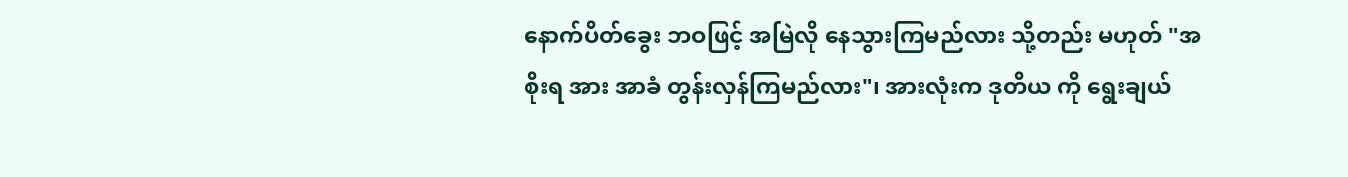နောက်ပိတ်ခွေး ဘဝဖြင့် အမြဲလို နေသွားကြမည်လား သို့တည်း မဟုတ် "အစိုးရ အား အာခံ တွန်းလှန်ကြမည်လား"၊ အားလုံးက ဒုတိယ ကို ရွေးချယ်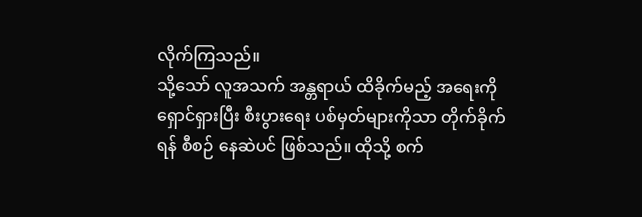လိုက်ကြသည်။
သို့သော် လူအသက် အန္တရာယ် ထိခိုက်မည့် အရေးကို ရှောင်ရှားပြီး စီးပွားရေး ပစ်မှတ်များကိုသာ တိုက်ခိုက်ရန် စီစဉ် နေဆဲပင် ဖြစ်သည်။ ထိုသို့ စက်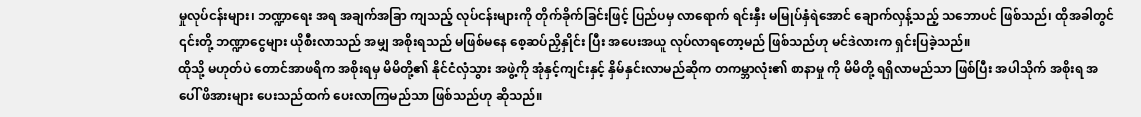မှုလုပ်ငန်းများ၊ ဘဏ္ဍာရေး အရ အချက်အခြာ ကျသည့် လုပ်ငန်းများကို တိုက်ခိုက်ခြင်းဖြင့် ပြည်ပမှ လာရောက် ရင်းနှီး မမြုပ်နှံရဲအောင် ချောက်လှန့်သည့် သဘောပင် ဖြစ်သည်၊ ထိုအခါတွင် ၎င်းတို့ ဘဏ္ဍာငွေများ ယိုစီးလာသည် အမျှ အစိုးရသည် မဖြစ်မနေ စေ့ဆပ်ညှိနှိုင်း ပြီး အပေးအယူ လုပ်လာရတော့မည် ဖြစ်သည်ဟု မင်ဒဲလားက ရှင်းပြခဲ့သည်။
ထိုသို့ မဟုတ်ပဲ တောင်အာဖရိက အစိုးရမှ မိမိတို့၏ နိုင်ငံလှံသွား အဖွဲ့ကို အုံနှင့်ကျင်းနှင့် နှိမ်နှင်းလာမည်ဆိုက တကမ္ဘာလုံး၏ စာနာမှု ကို မိမိတို့ ရရှိလာမည်သာ ဖြစ်ပြီး အပါသိုက် အစိုးရ အပေါ် ဖိအားများ ပေးသည်ထက် ပေးလာကြမည်သာ ဖြစ်သည်ဟု ဆိုသည်။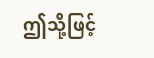ဤသို့ဖြင့်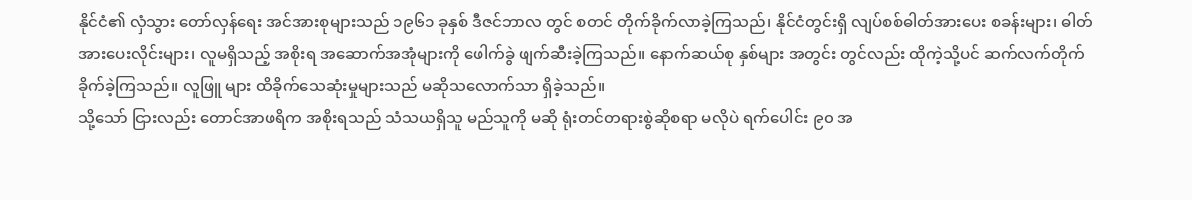နိုင်ငံ၏ လှံသွား တော်လှန်ရေး အင်အားစုများသည် ၁၉၆၁ ခုနှစ် ဒီဇင်ဘာလ တွင် စတင် တိုက်ခိုက်လာခဲ့ကြသည်၊ နိုင်ငံတွင်းရှိ လျပ်စစ်ဓါတ်အားပေး စခန်းများ၊ ဓါတ်အားပေးလိုင်းများ၊ လူမရှိသည့် အစိုးရ အဆောက်အအုံများကို ဖေါက်ခွဲ ဖျက်ဆီးခဲ့ကြသည်။ နောက်ဆယ်စု နှစ်များ အတွင်း တွင်လည်း ထိုကဲ့သို့ပင် ဆက်လက်တိုက်ခိုက်ခဲ့ကြသည်။ လူဖြူ များ ထိခိုက်သေဆုံးမှုများသည် မဆိုသလောက်သာ ရှိခဲ့သည်။
သို့သော် ငြားလည်း တောင်အာဖရိက အစိုးရသည် သံသယရှိသူ မည်သူကို မဆို ရုံးတင်တရားစွဲဆိုစရာ မလိုပဲ ရက်ပေါင်း ၉၀ အ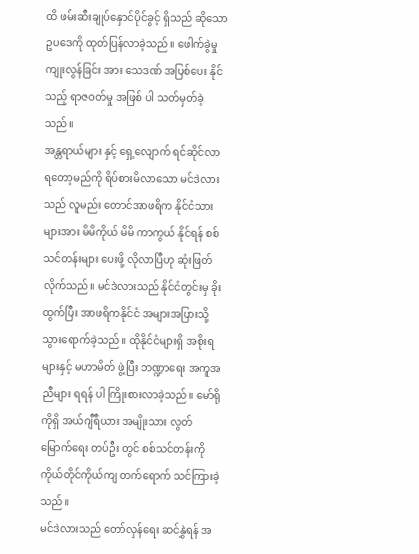ထိ ဖမ်းဆီးချုပ်နှောင်ပိုင်ခွင့် ရှိသည် ဆိုသော ဥပဒေကို ထုတ်ပြန်လာခဲ့သည်။ ဖေါက်ခွဲမှု ကျုးလွန်ခြင်း အား သေဒဏ် အပြစ်ပေး နိုင်သည့် ရာဇဝတ်မှု အဖြစ် ပါ သတ်မှတ်ခဲ့သည်။
အန္တရာယ်များ နှင့် ရှေ့လျောက် ရင်ဆိုင်လာရတော့မည်ကို ရိပ်စားမိလာသော မင်ဒဲလားသည် လူမည်း တောင်အာဖရိက နိုင်ငံသားများအား မိမိကိုယ် မိမိ ကာကွယ် နိုင်ရန် စစ်သင်တန်းများ ပေးဖို့ လိုလာပြီဟု ဆုံးဖြတ်လိုက်သည်။ မင်ဒဲလားသည် နိုင်ငံတွင်းမှ ခိုးထွက်ပြီး အာဖရိကနိုင်ငံ အများအပြားသို့ သွားရောက်ခဲ့သည်။ ထိုနိုင်ငံများရှိ အစိုးရများနှင့် မဟာမိတ် ဖွဲ့ပြီး ဘဏ္ဍာရေး အကူအညီများ ရရန် ပါ ကြိုးစားလာခဲ့သည်။ မော်ရိုကိုရှိ အယ်ဂျီရီယား အမျိုးသား လွတ်မြောက်ရေး တပ်ဦး တွင် စစ်သင်တန်းကို ကိုယ်တိုင်ကိုယ်ကျ တက်ရောက် သင်ကြားခဲ့သည်။
မင်ဒဲလားသည် တော်လှန်ရေး ဆင်နွှဲရန် အ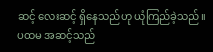ဆင့် လေးဆင့် ရှိနေသည်ဟု ယုံကြည်ခဲ့သည်။ ပထမ အဆင့်သည်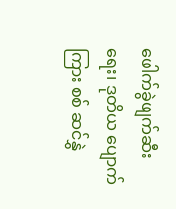ဖေါက်ခွဲဖျက်ဆီးရေး၊ ဒုတိယ ပျောက်ကြား စစ် ဆင်နွှဲ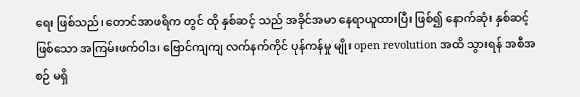ရေး ဖြစ်သည်၊ တောင်အာဖရိက တွင် ထို နှစ်ဆင့် သည် အခိုင်အမာ နေရာယူထားပြီး ဖြစ်၍ နောက်ဆုံး နှစ်ဆင့် ဖြစ်သော အကြမ်းဖက်ဝါဒ၊ ဗြောင်ကျကျ လက်နက်ကိုင် ပုန်ကန်မှု မျိုး open revolution အထိ သွားရန် အစီအစဉ် မရှိ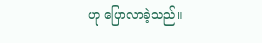ဟု ပြောလာခဲ့သည်။